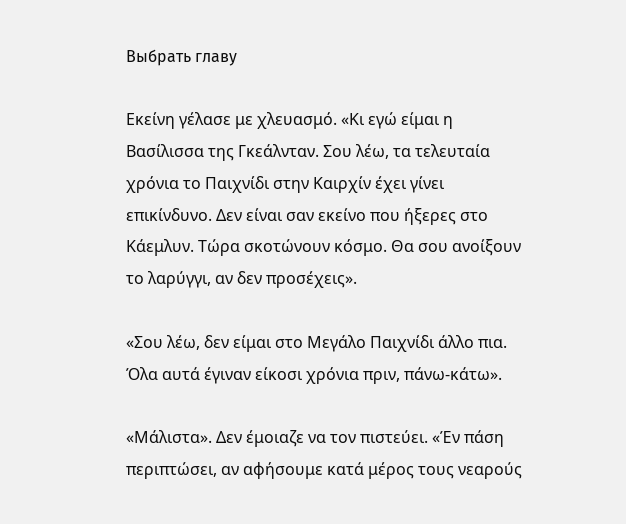Выбрать главу

Εκείνη γέλασε με χλευασμό. «Κι εγώ είμαι η Βασίλισσα της Γκεάλνταν. Σου λέω, τα τελευταία χρόνια το Παιχνίδι στην Καιρχίν έχει γίνει επικίνδυνο. Δεν είναι σαν εκείνο που ήξερες στο Κάεμλυν. Τώρα σκοτώνουν κόσμο. Θα σου ανοίξουν το λαρύγγι, αν δεν προσέχεις».

«Σου λέω, δεν είμαι στο Μεγάλο Παιχνίδι άλλο πια. Όλα αυτά έγιναν είκοσι χρόνια πριν, πάνω-κάτω».

«Μάλιστα». Δεν έμοιαζε να τον πιστεύει. «Έν πάση περιπτώσει, αν αφήσουμε κατά μέρος τους νεαρούς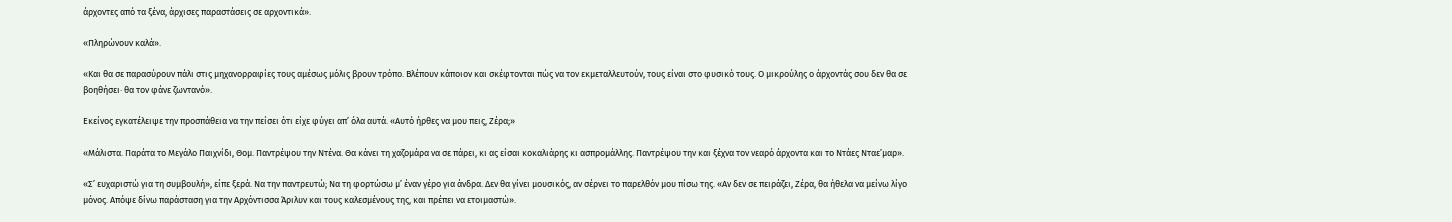άρχοντες από τα ξένα, άρχισες παραστάσεις σε αρχοντικά».

«Πληρώνουν καλά».

«Και θα σε παρασύρουν πάλι στις μηχανορραφίες τους αμέσως μόλις βρουν τρόπο. Βλέπουν κάποιον και σκέφτονται πώς να τον εκμεταλλευτούν, τους είναι στο φυσικό τους. Ο μικρούλης ο άρχοντάς σου δεν θα σε βοηθήσει· θα τον φάνε ζωντανό».

Εκείνος εγκατέλειψε την προσπάθεια να την πείσει ότι είχε φύγει απ’ όλα αυτά. «Αυτό ήρθες να μου πεις, Ζέρα;»

«Μάλιστα. Παράτα το Μεγάλο Παιχνίδι, Θομ. Παντρέψου την Ντένα. Θα κάνει τη χαζομάρα να σε πάρει, κι ας είσαι κοκαλιάρης κι ασπρομάλλης. Παντρέψου την και ξέχνα τον νεαρό άρχοντα και το Ντάες Νταε’μαρ».

«Σ’ ευχαριστώ για τη συμβουλή», είπε ξερά. Να την παντρευτώ; Να τη φορτώσω μ’ έναν γέρο για άνδρα. Δεν θα γίνει μουσικός, αν σέρνει το παρελθόν μου πίσω της. «Αν δεν σε πειράζει, Ζέρα, θα ήθελα να μείνω λίγο μόνος. Απόψε δίνω παράσταση για την Αρχόντισσα Άριλυν και τους καλεσμένους της, και πρέπει να ετοιμαστώ».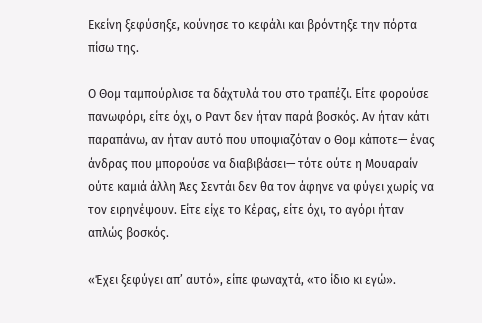Εκείνη ξεφύσηξε, κούνησε το κεφάλι και βρόντηξε την πόρτα πίσω της.

Ο Θομ ταμπούρλισε τα δάχτυλά του στο τραπέζι. Είτε φορούσε πανωφόρι, είτε όχι, ο Ραντ δεν ήταν παρά βοσκός. Αν ήταν κάτι παραπάνω, αν ήταν αυτό που υποψιαζόταν ο Θομ κάποτε— ένας άνδρας που μπορούσε να διαβιβάσει— τότε ούτε η Μουαραίν ούτε καμιά άλλη Άες Σεντάι δεν θα τον άφηνε να φύγει χωρίς να τον ειρηνέψουν. Είτε είχε το Κέρας, είτε όχι, το αγόρι ήταν απλώς βοσκός.

«Έχει ξεφύγει απ’ αυτό», είπε φωναχτά, «το ίδιο κι εγώ».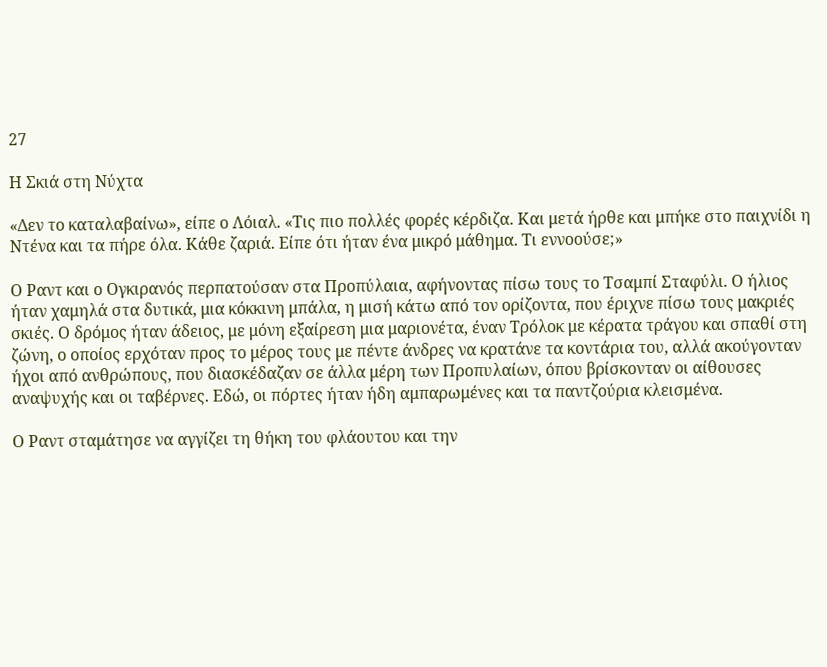27

Η Σκιά στη Νύχτα

«Δεν το καταλαβαίνω», είπε ο Λόιαλ. «Τις πιο πολλές φορές κέρδιζα. Και μετά ήρθε και μπήκε στο παιχνίδι η Ντένα και τα πήρε όλα. Κάθε ζαριά. Είπε ότι ήταν ένα μικρό μάθημα. Τι εννοούσε;»

Ο Ραντ και ο Ογκιρανός περπατούσαν στα Προπύλαια, αφήνοντας πίσω τους το Τσαμπί Σταφύλι. Ο ήλιος ήταν χαμηλά στα δυτικά, μια κόκκινη μπάλα, η μισή κάτω από τον ορίζοντα, που έριχνε πίσω τους μακριές σκιές. Ο δρόμος ήταν άδειος, με μόνη εξαίρεση μια μαριονέτα, έναν Τρόλοκ με κέρατα τράγου και σπαθί στη ζώνη, ο οποίος ερχόταν προς το μέρος τους με πέντε άνδρες να κρατάνε τα κοντάρια του, αλλά ακούγονταν ήχοι από ανθρώπους, που διασκέδαζαν σε άλλα μέρη των Προπυλαίων, όπου βρίσκονταν οι αίθουσες αναψυχής και οι ταβέρνες. Εδώ, οι πόρτες ήταν ήδη αμπαρωμένες και τα παντζούρια κλεισμένα.

Ο Ραντ σταμάτησε να αγγίζει τη θήκη του φλάουτου και την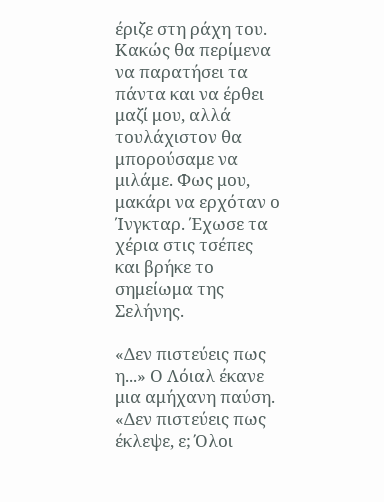έριζε στη ράχη του. Κακώς θα περίμενα να παρατήσει τα πάντα και να έρθει μαζί μου, αλλά τουλάχιστον θα μπορούσαμε να μιλάμε. Φως μου, μακάρι να ερχόταν ο Ίνγκταρ. Έχωσε τα χέρια στις τσέπες και βρήκε το σημείωμα της Σελήνης.

«Δεν πιστεύεις πως η...» Ο Λόιαλ έκανε μια αμήχανη παύση. «Δεν πιστεύεις πως έκλεψε, ε; Όλοι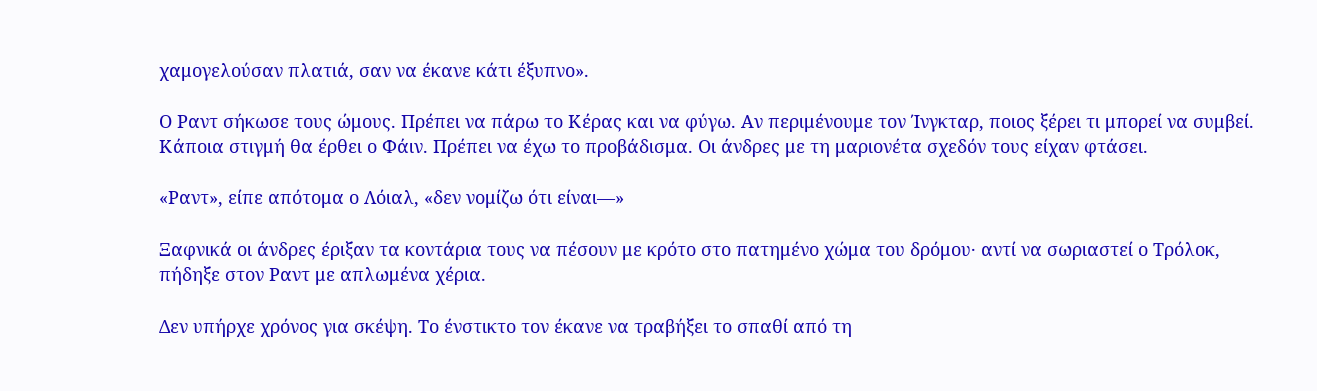χαμογελούσαν πλατιά, σαν να έκανε κάτι έξυπνο».

Ο Ραντ σήκωσε τους ώμους. Πρέπει να πάρω το Κέρας και να φύγω. Αν περιμένουμε τον Ίνγκταρ, ποιος ξέρει τι μπορεί να συμβεί. Κάποια στιγμή θα έρθει ο Φάιν. Πρέπει να έχω το προβάδισμα. Οι άνδρες με τη μαριονέτα σχεδόν τους είχαν φτάσει.

«Ραντ», είπε απότομα ο Λόιαλ, «δεν νομίζω ότι είναι—»

Ξαφνικά οι άνδρες έριξαν τα κοντάρια τους να πέσουν με κρότο στο πατημένο χώμα του δρόμου· αντί να σωριαστεί ο Τρόλοκ, πήδηξε στον Ραντ με απλωμένα χέρια.

Δεν υπήρχε χρόνος για σκέψη. Το ένστικτο τον έκανε να τραβήξει το σπαθί από τη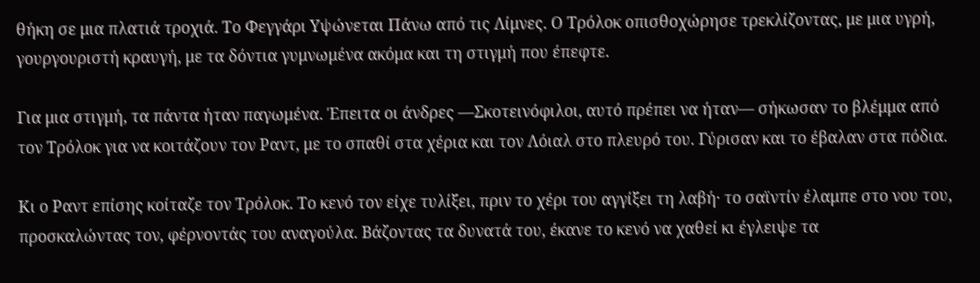θήκη σε μια πλατιά τροχιά. Το Φεγγάρι Υψώνεται Πάνω από τις Λίμνες. Ο Τρόλοκ οπισθοχώρησε τρεκλίζοντας, με μια υγρή, γουργουριστή κραυγή, με τα δόντια γυμνωμένα ακόμα και τη στιγμή που έπεφτε.

Για μια στιγμή, τα πάντα ήταν παγωμένα. Έπειτα οι άνδρες —Σκοτεινόφιλοι, αυτό πρέπει να ήταν— σήκωσαν το βλέμμα από τον Τρόλοκ για να κοιτάζουν τον Ραντ, με το σπαθί στα χέρια και τον Λόιαλ στο πλευρό του. Γύρισαν και το έβαλαν στα πόδια.

Κι ο Ραντ επίσης κοίταζε τον Τρόλοκ. Το κενό τον είχε τυλίξει, πριν το χέρι του αγγίξει τη λαβή· το σαϊντίν έλαμπε στο νου του, προσκαλώντας τον, φέρνοντάς του αναγούλα. Βάζοντας τα δυνατά του, έκανε το κενό να χαθεί κι έγλειψε τα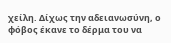χείλη. Δίχως την αδειανωσύνη, ο φόβος έκανε το δέρμα του να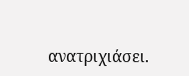ανατριχιάσει.